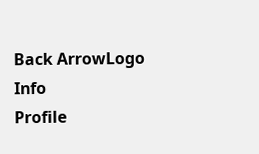Back ArrowLogo
Info
Profile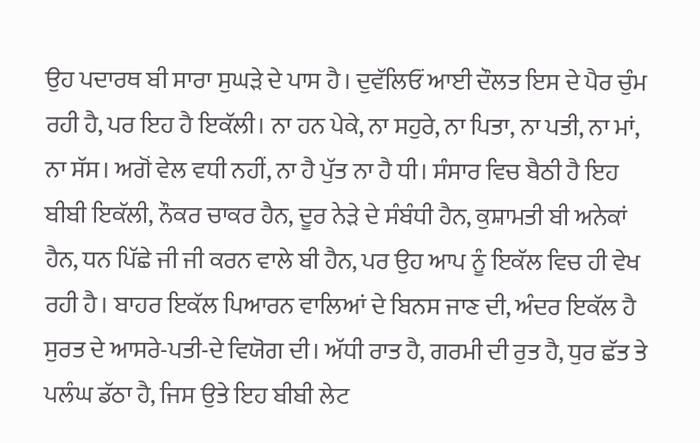ਉਹ ਪਦਾਰਥ ਬੀ ਸਾਰਾ ਸੁਘੜੇ ਦੇ ਪਾਸ ਹੈ। ਦੁਵੱਲਿਓਂ ਆਈ ਦੌਲਤ ਇਸ ਦੇ ਪੈਰ ਚੁੰਮ ਰਹੀ ਹੈ, ਪਰ ਇਹ ਹੈ ਇਕੱਲੀ। ਨਾ ਹਨ ਪੇਕੇ, ਨਾ ਸਹੁਰੇ, ਨਾ ਪਿਤਾ, ਨਾ ਪਤੀ, ਨਾ ਮਾਂ, ਨਾ ਸੱਸ। ਅਗੋਂ ਵੇਲ ਵਧੀ ਨਹੀਂ, ਨਾ ਹੈ ਪੁੱਤ ਨਾ ਹੈ ਧੀ। ਸੰਸਾਰ ਵਿਚ ਬੈਠੀ ਹੈ ਇਹ ਬੀਬੀ ਇਕੱਲੀ, ਨੌਕਰ ਚਾਕਰ ਹੈਨ, ਦੂਰ ਨੇੜੇ ਦੇ ਸੰਬੰਧੀ ਹੈਨ, ਕੁਸ਼ਾਮਤੀ ਬੀ ਅਨੇਕਾਂ ਹੈਨ, ਧਨ ਪਿੱਛੇ ਜੀ ਜੀ ਕਰਨ ਵਾਲੇ ਬੀ ਹੈਨ, ਪਰ ਉਹ ਆਪ ਨੂੰ ਇਕੱਲ ਵਿਚ ਹੀ ਵੇਖ ਰਹੀ ਹੈ। ਬਾਹਰ ਇਕੱਲ ਪਿਆਰਨ ਵਾਲਿਆਂ ਦੇ ਬਿਨਸ ਜਾਣ ਦੀ, ਅੰਦਰ ਇਕੱਲ ਹੈ ਸੁਰਤ ਦੇ ਆਸਰੇ-ਪਤੀ-ਦੇ ਵਿਯੋਗ ਦੀ। ਅੱਧੀ ਰਾਤ ਹੈ, ਗਰਮੀ ਦੀ ਰੁਤ ਹੈ, ਧੁਰ ਛੱਤ ਤੇ ਪਲੰਘ ਡੱਠਾ ਹੈ, ਜਿਸ ਉਤੇ ਇਹ ਬੀਬੀ ਲੇਟ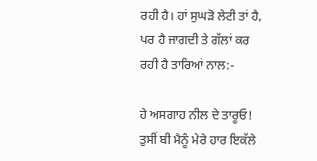ਰਹੀ ਹੈ। ਹਾਂ ਸੁਘੜੋ ਲੇਟੀ ਤਾਂ ਹੈ, ਪਰ ਹੈ ਜਾਗਦੀ ਤੇ ਗੱਲਾਂ ਕਰ ਰਹੀ ਹੈ ਤਾਰਿਆਂ ਨਾਲ:-

ਹੇ ਅਸਗਾਹ ਨੀਲ ਦੇ ਤਾਰੂਓ! ਤੁਸੀਂ ਬੀ ਮੈਨੂੰ ਮੇਰੇ ਹਾਰ ਇਕੱਲੇ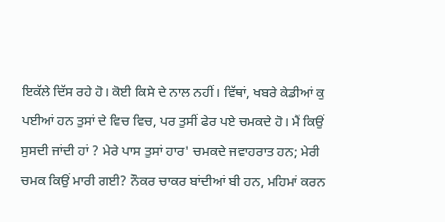ਇਕੱਲੇ ਦਿੱਸ ਰਹੇ ਹੋ। ਕੋਈ ਕਿਸੇ ਦੇ ਨਾਲ ਨਹੀਂ। ਵਿੱਥਾਂ, ਖਬਰੇ ਕੇਡੀਆਂ ਕੁ ਪਈਆਂ ਹਨ ਤੁਸਾਂ ਦੇ ਵਿਚ ਵਿਚ, ਪਰ ਤੁਸੀਂ ਫੇਰ ਪਏ ਚਮਕਦੇ ਹੋ। ਮੈਂ ਕਿਉਂ ਸੁਸਦੀ ਜਾਂਦੀ ਹਾਂ ? ਮੇਰੇ ਪਾਸ ਤੁਸਾਂ ਹਾਰ' ਚਮਕਦੇ ਜਵਾਹਰਾਤ ਹਨ; ਮੇਰੀ ਚਮਕ ਕਿਉਂ ਮਾਰੀ ਗਈ? ਨੌਕਰ ਚਾਕਰ ਬਾਂਦੀਆਂ ਬੀ ਹਨ, ਮਹਿਮਾਂ ਕਰਨ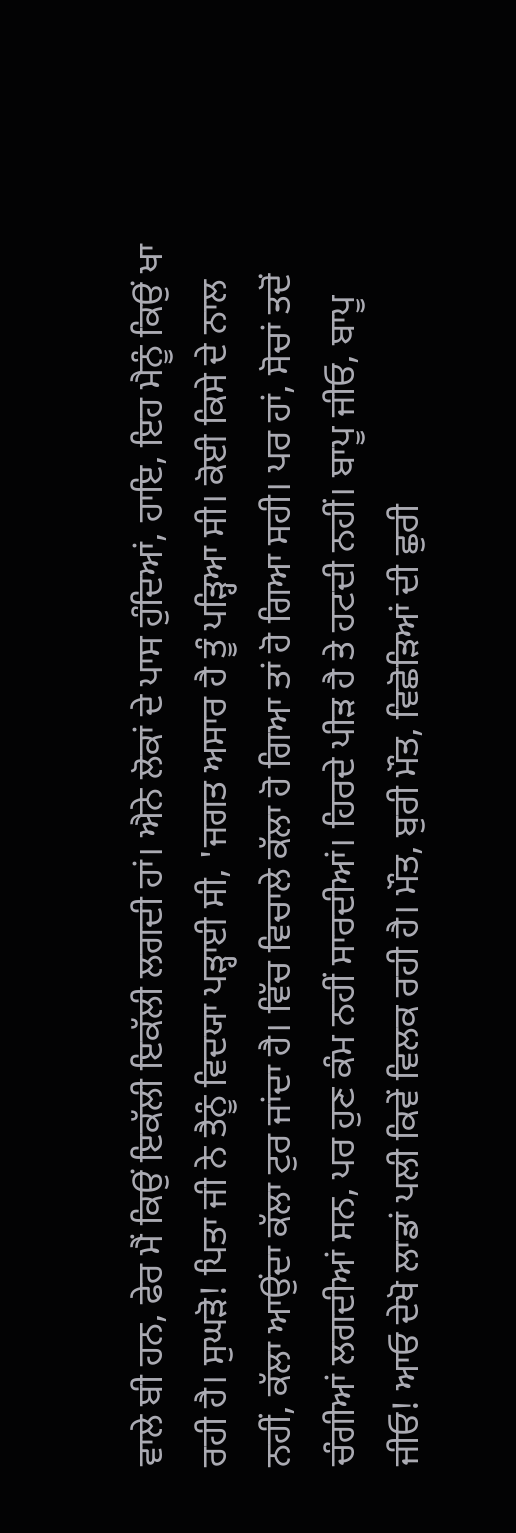ਵਾਲੇ ਬੀ ਹਨ, ਫੇਰ ਮੈਂ ਕਿਉਂ ਇਕੱਲੀ ਇਕੱਲੀ ਲਗਦੀ ਹਾਂ। ਐਨੇ ਲੋਕਾਂ ਦੇ ਪਾਸ ਹੁੰਦਿਆਂ, ਹਾਇ, ਇਹ ਮੈਨੂੰ ਕਿਉਂ ਖਾ ਰਹੀ ਹੈ। ਸੁਘੜੋ! ਪਿਤਾ ਜੀ ਨੇ ਤੈਨੂੰ ਵਿਦਯਾ ਪੜ੍ਹਾਈ ਸੀ, 'ਜਗਤ ਅਸਾਰ ਹੈ ਤੂੰ ਪੜ੍ਹਿਆ ਸੀ। ਕੋਈ ਕਿਸੇ ਦੇ ਨਾਲ ਨਹੀਂ, ਕੱਲਾ ਆਉਂਦਾ ਕੱਲਾ ਟੁਰ ਜਾਂਦਾ ਹੈ। ਵਿੱਚ ਵਿਚਾਲੇ ਕੱਲਾ ਹੋ ਗਿਆ ਤਾਂ ਹੋ ਗਿਆ ਸਹੀ। ਪਰ ਹਾਂ, ਸੋਚਾਂ ਤਦੋਂ ਚੰਗੀਆਂ ਲਗਦੀਆਂ ਸਨ, ਪਰ ਹੁਣ ਕੰਮ ਨਹੀਂ ਸਾਰਦੀਆਂ। ਹਿਰਦੇ ਪੀੜ ਹੈ ਤੇ ਹਟਦੀ ਨਹੀਂ। ਬਾਪੂ ਜੀਓ, ਬਾਪੂ ਜੀਓ! ਆਓ ਦੇਖੋ ਲਾਡਾਂ ਪਲੀ ਕਿਵੇਂ ਵਿਲਕ ਰਹੀ ਹੈ। ਮੌਤ, ਬੁਰੀ ਮੌਤ, ਵਿਛੋੜਿਆਂ ਦੀ ਛੁਰੀ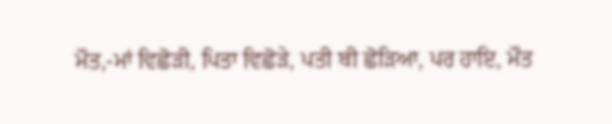ਮੌਤ,-ਮਾਂ ਵਿਛੋੜੀ, ਪਿਤਾ ਵਿਛੋੜੇ, ਪਤੀ ਬੀ ਛੋੜਿਆ, ਪਰ ਹਾਇ, ਮੌਤ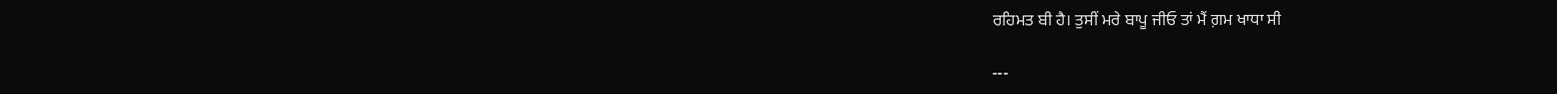ਰਹਿਮਤ ਬੀ ਹੈ। ਤੁਸੀਂ ਮਰੇ ਬਾਪੂ ਜੀਓ ਤਾਂ ਮੈਂ ਗ਼ਮ ਖਾਧਾ ਸੀ

---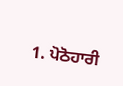1. ਪੋਠੋਹਾਰੀ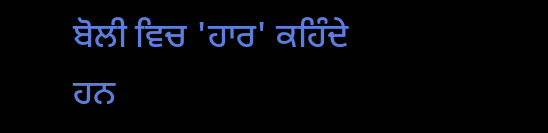ਬੋਲੀ ਵਿਚ 'ਹਾਰ' ਕਹਿੰਦੇ ਹਨ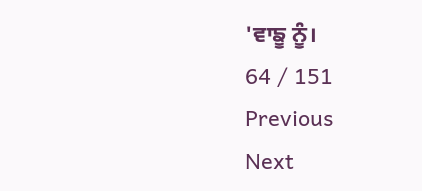'ਵਾਙੂ ਨੂੰ।
64 / 151
Previous
Next